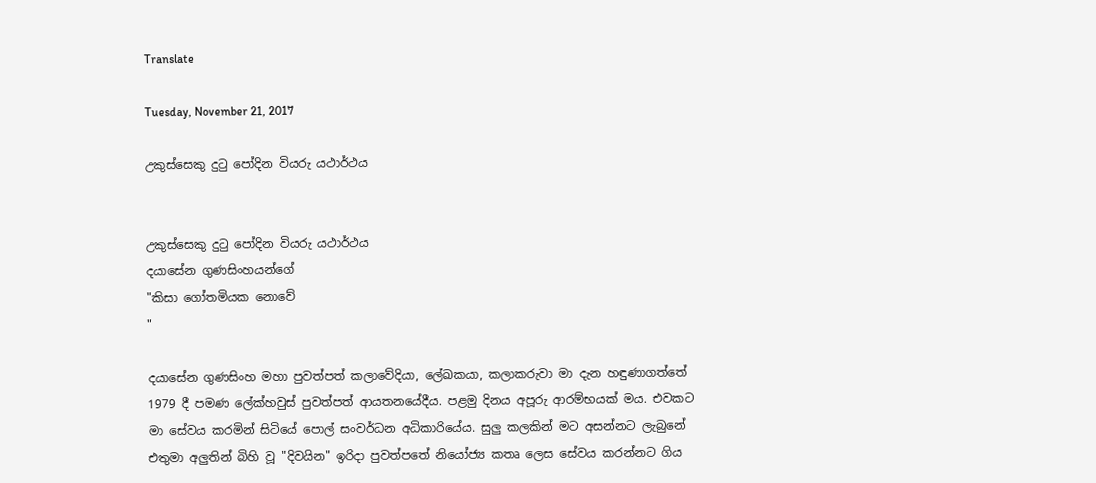Translate

Tuesday, November 21, 2017

උකුස්සෙකු දුටු පෝදින වියරු යථාර්ථය


උකුස්සෙකු දුටු පෝදින වියරු යථාර්ථය
දයාසේන ගුණසිංහයන්ගේ
"කිසා ගෝතමියක නොවේ
"

දයාසේන ගුණසිංහ මහා පුවත්පත් කලාවේදියා, ලේඛකයා, කලාකරුවා මා දැන හඳුණාගත්තේ 1979 දී පමණ ලේක්හවුස් පුවත්පත් ආයතනයේදීය. පළමු දිනය අපූරු ආරම්භයක් මය. එවකට මා සේවය කරමින් සිටියේ පොල් සංවර්ධන අධිකාරියේය. සුලු කලකින් මට අසන්නට ලැබුනේ එතුමා අලුතින් බිහි වූ "දිවයින" ඉරිදා පුවත්පතේ නියෝජ්‍ය කතෘ ලෙස සේවය කරන්නට ගිය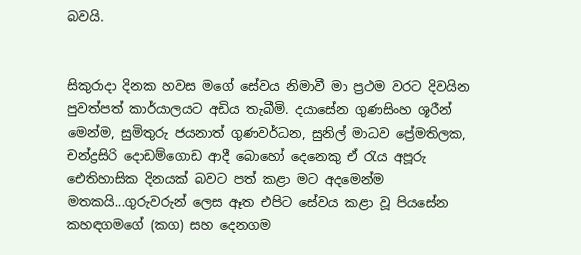බවයි.


සිකුරාදා දිනක හවස මගේ සේවය නිමාවී මා ප්‍රථම වරට දිවයින පුවත්පත් කාර්යාලයට අඩිය තැබීමි. දයාසේන ගුණසිංහ ශූරීන් මෙන්ම, සුමිතුරු ජයනාත් ගුණවර්ධන, සුනිල් මාධව ප්‍රේමතිලක, චන්ද්‍රසිරි දොඩම්ගොඩ ආදී බොහෝ දෙනෙකු ඒ රැය අපූරු ඓතිහාසික දිනයක් බවට පත් කළා මට අදමෙන්ම මතකයි...ගුරුවරුන් ලෙස ඈත එපිට සේවය කළා වූ පියසේන කහඳගමගේ (කග) සහ දෙනගම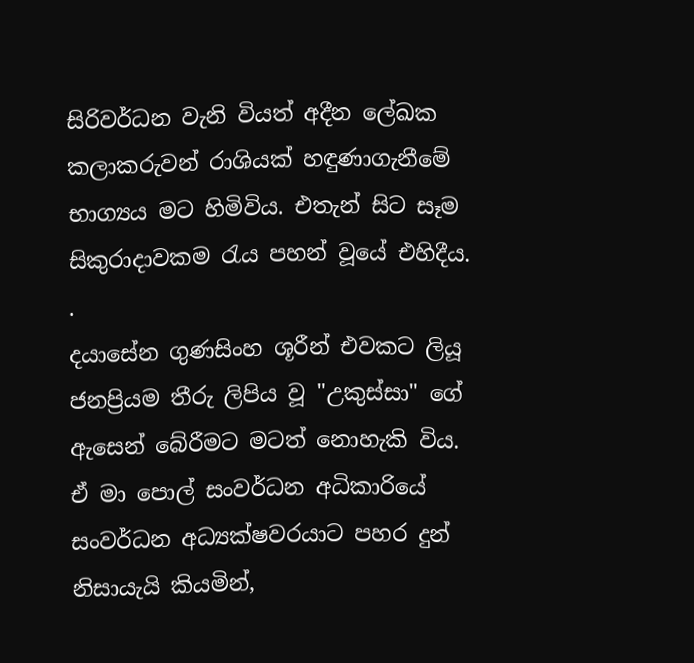සිරිවර්ධන වැනි වියත් අදීන ලේඛක කලාකරුවන් රාශියක් හඳුණාගැනීමේ භාග්‍යය මට හිමිවිය. එතැන් සිට සෑම සිකුරාදාවකම රැය පහන් වූයේ එහිදීය.
.
දයාසේන ගුණසිංහ ශූරීන් එවකට ලියූ ජනප්‍රියම තීරු ලිපිය වූ "උකුස්සා" ගේ ඇසෙන් බේරීමට මටත් නොහැකි විය. ඒ මා පොල් සංවර්ධන අධිකාරියේ සංවර්ධන අධ්‍යක්ෂවරයාට පහර දුන් නිසායැයි කියමින්,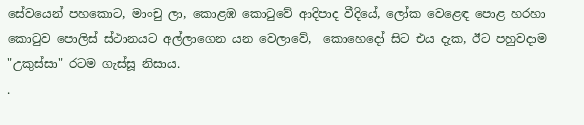සේවයෙන් පහකොට, මාංචු ලා, කොළඹ කොටුවේ ආදිපාද වීදියේ, ලෝක වෙළෙඳ පොළ හරහා කොටුව පොලිස් ස්ථානයට අල්ලාගෙන යන වෙලාවේ,  කොහෙදෝ සිට එය දැක, ඊට පහුවදාම "උකුස්සා" රටම ගැස්සූ නිසාය.
.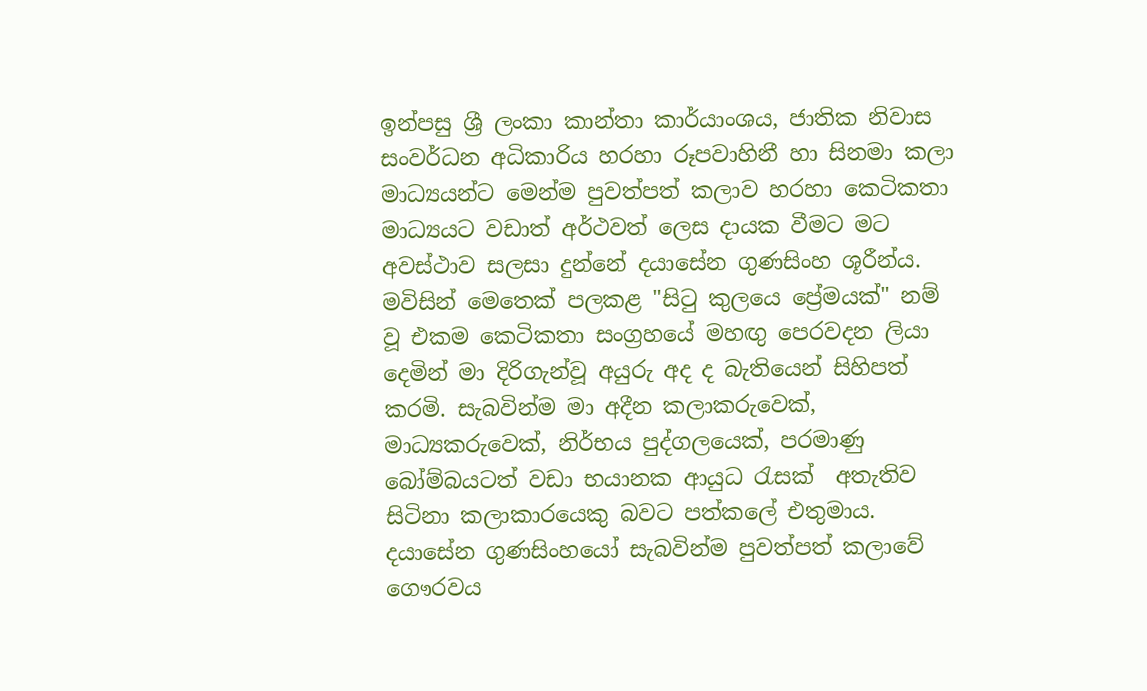ඉන්පසු ශ්‍රී ලංකා කාන්තා කාර්යාංශය, ජාතික නිවාස සංවර්ධන අධිකාරිය හරහා රූපවාහිනී හා සිනමා කලා මාධ්‍යයන්ට මෙන්ම පුවත්පත් කලාව හරහා කෙටිකතා මාධ්‍යයට වඩාත් අර්ථවත් ලෙස දායක වීමට මට අවස්ථාව සලසා දුන්නේ දයාසේන ගුණසිංහ ශූරීන්ය. මවිසින් මෙතෙක් පලකළ "සිටු කුලයෙ ප්‍රේමයක්" නම් වූ එකම කෙටිකතා සංග්‍රහයේ මහඟු පෙරවදන ලියා දෙමින් මා දිරිගැන්වූ අයුරු අද ද බැතියෙන් සිහිපත් කරමි. සැබවින්ම මා අදීන කලාකරුවෙක්, මාධ්‍යකරුවෙක්, නිර්භය පුද්ගලයෙක්, පරමාණු බෝම්බයටත් වඩා භයානක ආයුධ රැසක්  අතැතිව සිටිනා කලාකාරයෙකු බවට පත්කලේ එතුමාය. දයාසේන ගුණසිංහයෝ සැබවින්ම පුවත්පත් කලාවේ ගෞරවය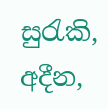සුරැකි, අදීන,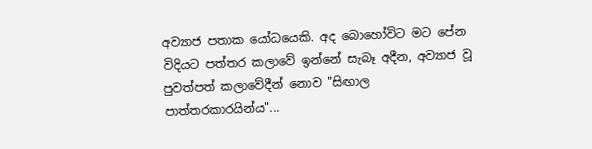අව්‍යාජ පතාක යෝධයෙකි. අද බොහෝවිට මට පේන විදියට පත්තර කලාවේ ඉන්නේ සැබෑ අදීන, අව්‍යාජ වූ පුවත්පත් කලාවේදීන් නොව "සිඟාල පාත්තරකාරයින්ය"...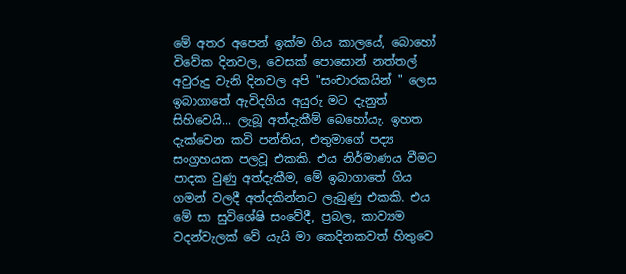මේ අතර අපෙන් ඉක්ම ගිය කාලයේ, බොහෝ විවේක දිනවල, වෙසක් පොසොන් නත්තල් අවුරුදු වැනි දිනවල අපි "සංචාරකයින් " ලෙස ඉබාගාතේ ඇවිදගිය අයුරු මට දැනුත් සිහිවෙයි... ලැබූ අත්දැකීම් බෙහෝයැ. ඉහත දැක්වෙන කවි පන්තිය, එතුමාගේ පද්‍ය සංග්‍රහයක පලවූ එකකි. එය නිර්මාණය වීමට පාදක වුණු අත්දැකීම, මේ ඉබාගාතේ ගිය ගමන් වලදී අත්දකින්නට ලැබුණු එකකි. එය මේ සා සුවිශේෂි සංවේදී, ප්‍රබල, කාව්‍යම වදන්වැලක් වේ යැයි මා කෙදිනකවත් හිතුවෙ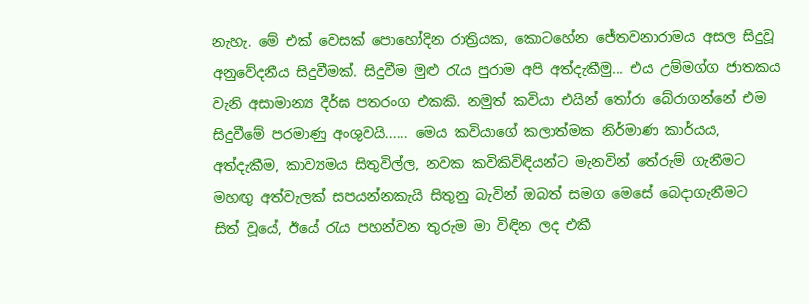නැහැ. මේ එක් වෙසක් පොහෝදින රාත්‍රියක, කොටහේන ජේතවනාරාමය අසල සිදුවූ අනුවේදනීය සිදුවීමක්. සිදුවීම මුළු රැය පුරාම අපි අත්දැකීමු... එය උම්මග්ග ජාතකය වැනි අසාමාන්‍ය දීර්ඝ පතරංග එකකි. නමුත් කවියා එයින් තෝරා බේරාගන්නේ එම සිදුවීමේ පරමාණු අංශුවයි...... මෙය කවියාගේ කලාත්මක නිර්මාණ කාර්යය, අත්දැකීම, කාව්‍යමය සිතුවිල්ල, නවක කවිකිවිඳියන්ට මැනවින් තේරුම් ගැනීමට මහඟු අත්වැලක් සපයන්නකැයි සිතුනු බැවින් ඔබත් සමග මෙසේ බෙදාගැනීමට  සිත් වූයේ, ඊයේ රැය පහන්වන තුරුම මා විඳින ලද එකී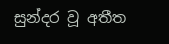සුන්දර වූ අතීත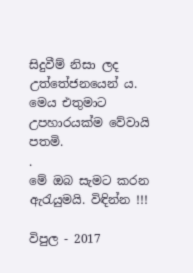සිදුවීම් නිසා ලද උත්තේජනයෙන් ය. මෙය එතුමාට උපහාරයක්ම වේවායි පතමි.
.
මේ ඔබ සැමට කරන ඇරැයුමයි. විඳින්න !!!

විපුල - 2017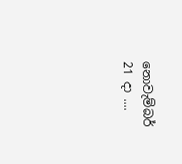නොවැම්බර් 21 දා ....